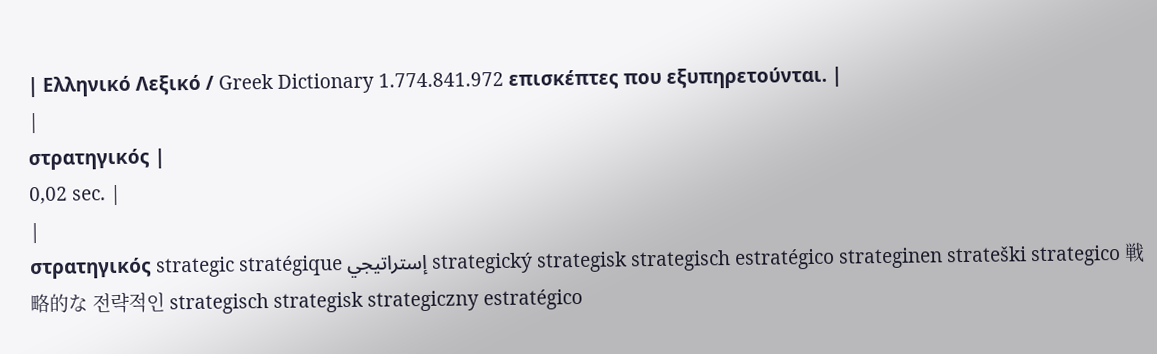| Ελληνικό Λεξικό / Greek Dictionary 1.774.841.972 επισκέπτες που εξυπηρετούνται. |
|
στρατηγικός |
0,02 sec. |
|
στρατηγικός strategic stratégique إستراتيجي strategický strategisk strategisch estratégico strateginen strateški strategico 戦略的な 전략적인 strategisch strategisk strategiczny estratégico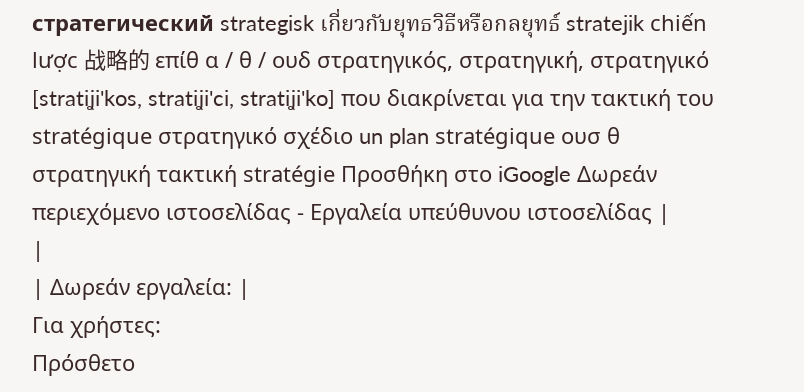стратегический strategisk เกี่ยวกับยุทธวิธีหรือกลยุทธ์ stratejik chiến lược 战略的 επίθ α / θ / ουδ στρατηγικός, στρατηγική, στρατηγικό [stratiʝi'kos, stratiʝi'ci, stratiʝi'ko] που διακρίνεται για την τακτική του stratégique στρατηγικό σχέδιο un plan stratégique ουσ θ στρατηγική τακτική stratégie Προσθήκη στο iGoogle Δωρεάν περιεχόμενο ιστοσελίδας - Εργαλεία υπεύθυνου ιστοσελίδας |
|
| Δωρεάν εργαλεία: |
Για χρήστες:
Πρόσθετο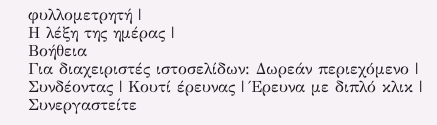φυλλομετρητή |
Η λέξη της ημέρας |
Βοήθεια
Για διαχειριστές ιστοσελίδων: Δωρεάν περιεχόμενο | Συνδέοντας | Κουτί έρευνας | Έρευνα με διπλό κλικ | Συνεργαστείτε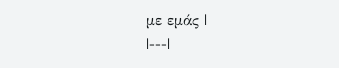με εμάς |
|---|